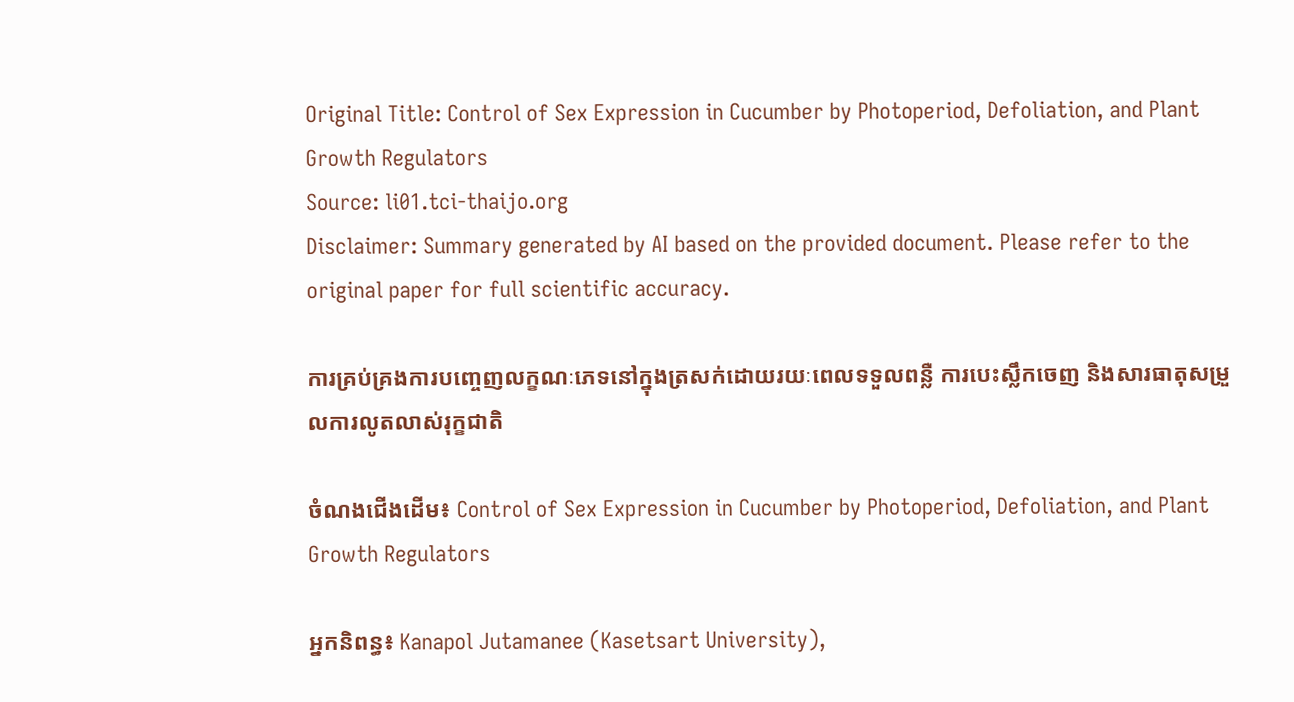Original Title: Control of Sex Expression in Cucumber by Photoperiod, Defoliation, and Plant Growth Regulators
Source: li01.tci-thaijo.org
Disclaimer: Summary generated by AI based on the provided document. Please refer to the original paper for full scientific accuracy.

ការគ្រប់គ្រងការបញ្ចេញលក្ខណៈភេទនៅក្នុងត្រសក់ដោយរយៈពេលទទួលពន្លឺ ការបេះស្លឹកចេញ និងសារធាតុសម្រួលការលូតលាស់រុក្ខជាតិ

ចំណងជើងដើម៖ Control of Sex Expression in Cucumber by Photoperiod, Defoliation, and Plant Growth Regulators

អ្នកនិពន្ធ៖ Kanapol Jutamanee (Kasetsart University),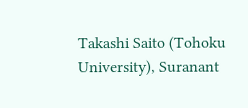Takashi Saito (Tohoku University), Suranant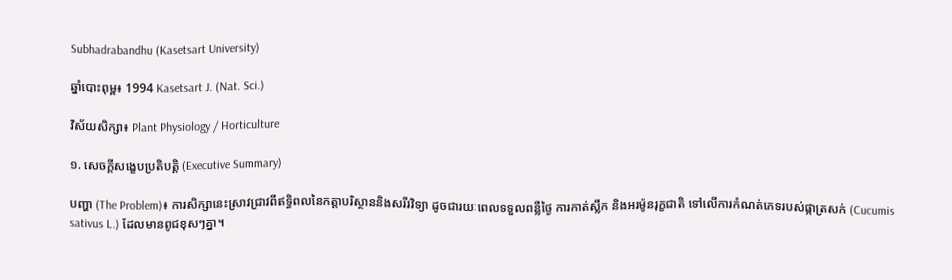Subhadrabandhu (Kasetsart University)

ឆ្នាំបោះពុម្ព៖ 1994 Kasetsart J. (Nat. Sci.)

វិស័យសិក្សា៖ Plant Physiology / Horticulture

១. សេចក្តីសង្ខេបប្រតិបត្តិ (Executive Summary)

បញ្ហា (The Problem)៖ ការសិក្សានេះស្រាវជ្រាវពីឥទ្ធិពលនៃកត្តាបរិស្ថាននិងសរីរវិទ្យា ដូចជារយៈពេលទទួលពន្លឺថ្ងៃ ការកាត់ស្លឹក និងអរម៉ូនរុក្ខជាតិ ទៅលើការកំណត់ភេទរបស់ផ្កាត្រសក់ (Cucumis sativus L.) ដែលមានពូជខុសៗគ្នា។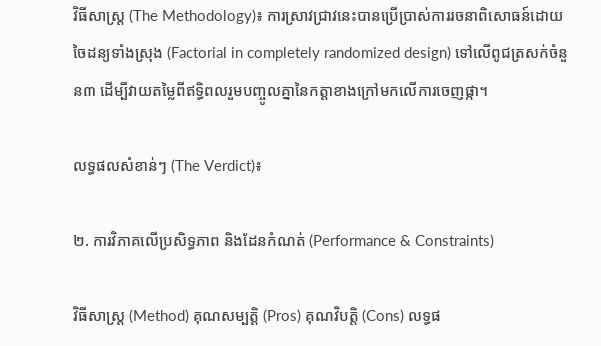វិធីសាស្ត្រ (The Methodology)៖ ការស្រាវជ្រាវនេះបានប្រើប្រាស់ការរចនាពិសោធន៍ដោយចៃដន្យទាំងស្រុង (Factorial in completely randomized design) ទៅលើពូជត្រសក់ចំនួន៣ ដើម្បីវាយតម្លៃពីឥទ្ធិពលរួមបញ្ចូលគ្នានៃកត្តាខាងក្រៅមកលើការចេញផ្កា។

លទ្ធផលសំខាន់ៗ (The Verdict)៖

២. ការវិភាគលើប្រសិទ្ធភាព និងដែនកំណត់ (Performance & Constraints)

វិធីសាស្ត្រ (Method) គុណសម្បត្តិ (Pros) គុណវិបត្តិ (Cons) លទ្ធផ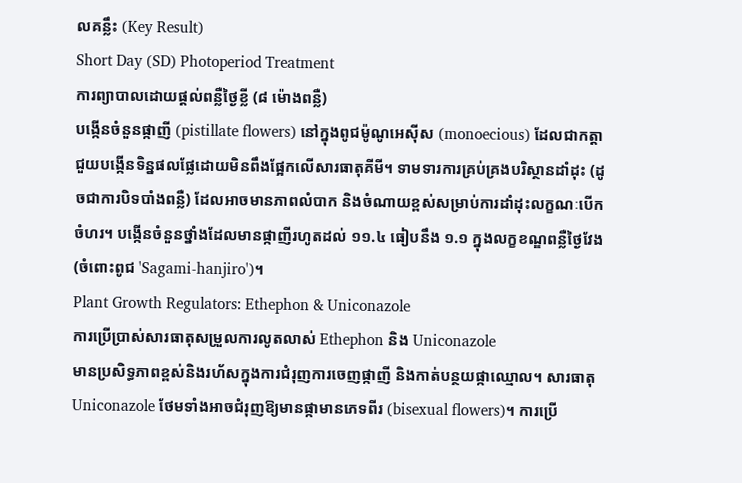លគន្លឹះ (Key Result)
Short Day (SD) Photoperiod Treatment
ការព្យាបាលដោយផ្តល់ពន្លឺថ្ងៃខ្លី (៨ ម៉ោងពន្លឺ)
បង្កើនចំនួនផ្កាញី (pistillate flowers) នៅក្នុងពូជម៉ូណូអេស៊ីស (monoecious) ដែលជាកត្តាជួយបង្កើនទិន្នផលផ្លែដោយមិនពឹងផ្អែកលើសារធាតុគីមី។ ទាមទារការគ្រប់គ្រងបរិស្ថានដាំដុះ (ដូចជាការបិទបាំងពន្លឺ) ដែលអាចមានភាពលំបាក និងចំណាយខ្ពស់សម្រាប់ការដាំដុះលក្ខណៈបើកចំហរ។ បង្កើនចំនួនថ្នាំងដែលមានផ្កាញីរហូតដល់ ១១.៤ ធៀបនឹង ១.១ ក្នុងលក្ខខណ្ឌពន្លឺថ្ងៃវែង (ចំពោះពូជ 'Sagami-hanjiro')។
Plant Growth Regulators: Ethephon & Uniconazole
ការប្រើប្រាស់សារធាតុសម្រួលការលូតលាស់ Ethephon និង Uniconazole
មានប្រសិទ្ធភាពខ្ពស់និងរហ័សក្នុងការជំរុញការចេញផ្កាញី និងកាត់បន្ថយផ្កាឈ្មោល។ សារធាតុ Uniconazole ថែមទាំងអាចជំរុញឱ្យមានផ្កាមានភេទពីរ (bisexual flowers)។ ការប្រើ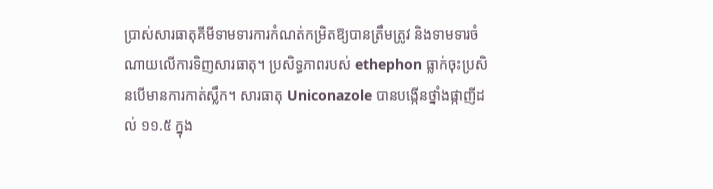ប្រាស់សារធាតុគីមីទាមទារការកំណត់កម្រិតឱ្យបានត្រឹមត្រូវ និងទាមទារចំណាយលើការទិញសារធាតុ។ ប្រសិទ្ធភាពរបស់ ethephon ធ្លាក់ចុះប្រសិនបើមានការកាត់ស្លឹក។ សារធាតុ Uniconazole បានបង្កើនថ្នាំងផ្កាញីដល់ ១១.៥ ក្នុង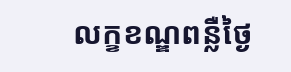លក្ខខណ្ឌពន្លឺថ្ងៃ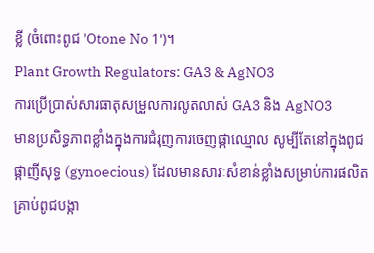ខ្លី (ចំពោះពូជ 'Otone No 1')។
Plant Growth Regulators: GA3 & AgNO3
ការប្រើប្រាស់សារធាតុសម្រួលការលូតលាស់ GA3 និង AgNO3
មានប្រសិទ្ធភាពខ្លាំងក្នុងការជំរុញការចេញផ្កាឈ្មោល សូម្បីតែនៅក្នុងពូជផ្កាញីសុទ្ធ (gynoecious) ដែលមានសារៈសំខាន់ខ្លាំងសម្រាប់ការផលិតគ្រាប់ពូជបង្កា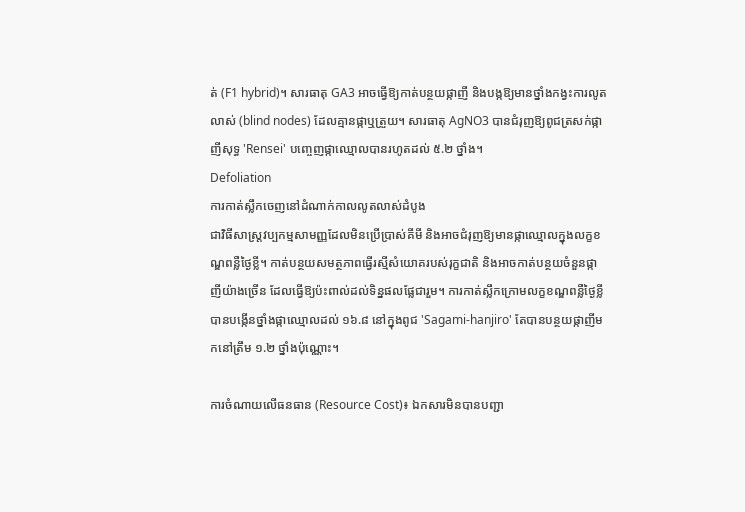ត់ (F1 hybrid)។ សារធាតុ GA3 អាចធ្វើឱ្យកាត់បន្ថយផ្កាញី និងបង្កឱ្យមានថ្នាំងកង្វះការលូតលាស់ (blind nodes) ដែលគ្មានផ្កាឬត្រួយ។ សារធាតុ AgNO3 បានជំរុញឱ្យពូជត្រសក់ផ្កាញីសុទ្ធ 'Rensei' បញ្ចេញផ្កាឈ្មោលបានរហូតដល់ ៥.២ ថ្នាំង។
Defoliation
ការកាត់ស្លឹកចេញនៅដំណាក់កាលលូតលាស់ដំបូង
ជាវិធីសាស្ត្រវប្បកម្មសាមញ្ញដែលមិនប្រើប្រាស់គីមី និងអាចជំរុញឱ្យមានផ្កាឈ្មោលក្នុងលក្ខខណ្ឌពន្លឺថ្ងៃខ្លី។ កាត់បន្ថយសមត្ថភាពធ្វើរស្មីសំយោគរបស់រុក្ខជាតិ និងអាចកាត់បន្ថយចំនួនផ្កាញីយ៉ាងច្រើន ដែលធ្វើឱ្យប៉ះពាល់ដល់ទិន្នផលផ្លែជារួម។ ការកាត់ស្លឹកក្រោមលក្ខខណ្ឌពន្លឺថ្ងៃខ្លី បានបង្កើនថ្នាំងផ្កាឈ្មោលដល់ ១៦.៨ នៅក្នុងពូជ 'Sagami-hanjiro' តែបានបន្ថយផ្កាញីមកនៅត្រឹម ១.២ ថ្នាំងប៉ុណ្ណោះ។

ការចំណាយលើធនធាន (Resource Cost)៖ ឯកសារមិនបានបញ្ជា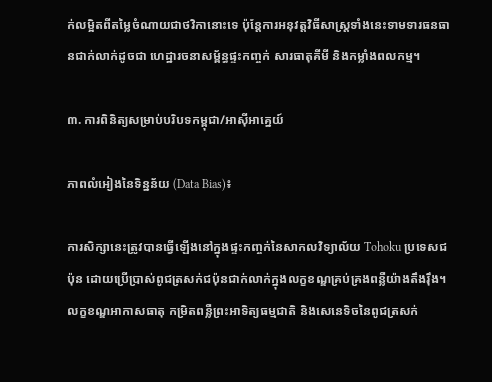ក់លម្អិតពីតម្លៃចំណាយជាថវិកានោះទេ ប៉ុន្តែការអនុវត្តវិធីសាស្ត្រទាំងនេះទាមទារធនធានជាក់លាក់ដូចជា ហេដ្ឋារចនាសម្ព័ន្ធផ្ទះកញ្ចក់ សារធាតុគីមី និងកម្លាំងពលកម្ម។

៣. ការពិនិត្យសម្រាប់បរិបទកម្ពុជា/អាស៊ីអាគ្នេយ៍

ភាពលំអៀងនៃទិន្នន័យ (Data Bias)៖

ការសិក្សានេះត្រូវបានធ្វើឡើងនៅក្នុងផ្ទះកញ្ចក់នៃសាកលវិទ្យាល័យ Tohoku ប្រទេសជប៉ុន ដោយប្រើប្រាស់ពូជត្រសក់ជប៉ុនជាក់លាក់ក្នុងលក្ខខណ្ឌគ្រប់គ្រងពន្លឺយ៉ាងតឹងរ៉ឹង។ លក្ខខណ្ឌអាកាសធាតុ កម្រិតពន្លឺព្រះអាទិត្យធម្មជាតិ និងសេនេទិចនៃពូជត្រសក់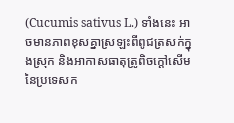(Cucumis sativus L.) ទាំងនេះ អាចមានភាពខុសគ្នាស្រឡះពីពូជត្រសក់ក្នុងស្រុក និងអាកាសធាតុត្រូពិចក្ដៅសើមនៃប្រទេសក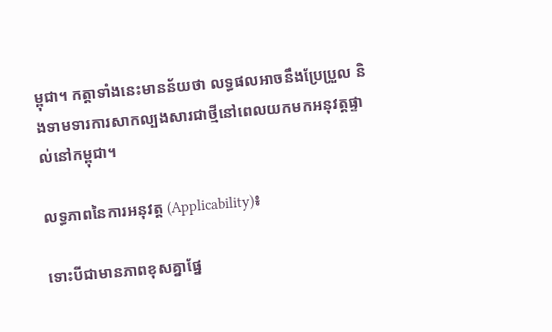ម្ពុជា។ កត្តាទាំងនេះមានន័យថា លទ្ធផលអាចនឹងប្រែប្រួល និងទាមទារការសាកល្បងសារជាថ្មីនៅពេលយកមកអនុវត្តផ្ទាល់នៅកម្ពុជា។

លទ្ធភាពនៃការអនុវត្ត (Applicability)៖

ទោះបីជាមានភាពខុសគ្នាផ្នែ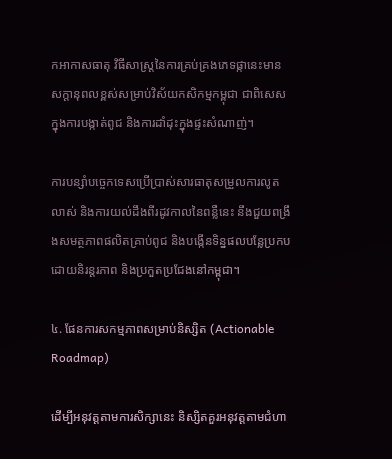កអាកាសធាតុ វិធីសាស្ត្រនៃការគ្រប់គ្រងភេទផ្កានេះមានសក្ដានុពលខ្ពស់សម្រាប់វិស័យកសិកម្មកម្ពុជា ជាពិសេសក្នុងការបង្កាត់ពូជ និងការដាំដុះក្នុងផ្ទះសំណាញ់។

ការបន្សាំបច្ចេកទេសប្រើប្រាស់សារធាតុសម្រួលការលូតលាស់ និងការយល់ដឹងពីរដូវកាលនៃពន្លឺនេះ នឹងជួយពង្រឹងសមត្ថភាពផលិតគ្រាប់ពូជ និងបង្កើនទិន្នផលបន្លែប្រកបដោយនិរន្តរភាព និងប្រកួតប្រជែងនៅកម្ពុជា។

៤. ផែនការសកម្មភាពសម្រាប់និស្សិត (Actionable Roadmap)

ដើម្បីអនុវត្តតាមការសិក្សានេះ និស្សិតគួរអនុវត្តតាមជំហា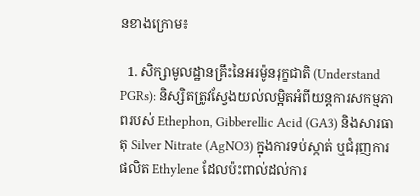នខាងក្រោម៖

  1. សិក្សាមូលដ្ឋានគ្រឹះនៃអរម៉ូនរុក្ខជាតិ (Understand PGRs): និស្សិតត្រូវស្វែងយល់លម្អិតអំពីយន្តការសកម្មភាពរបស់ Ethephon, Gibberellic Acid (GA3) និងសារធាតុ Silver Nitrate (AgNO3) ក្នុងការទប់ស្កាត់ ឬជំរុញការផលិត Ethylene ដែលប៉ះពាល់ដល់ការ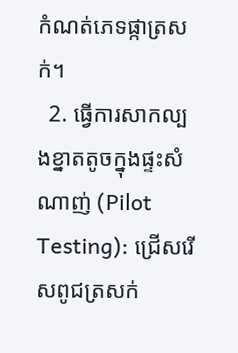កំណត់ភេទផ្កាត្រសក់។
  2. ធ្វើការសាកល្បងខ្នាតតូចក្នុងផ្ទះសំណាញ់ (Pilot Testing): ជ្រើសរើសពូជត្រសក់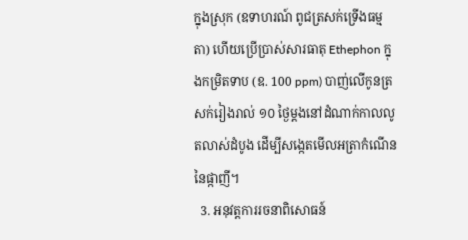ក្នុងស្រុក (ឧទាហរណ៍ ពូជត្រសក់ទ្រើងធម្មតា) ហើយប្រើប្រាស់សារធាតុ Ethephon ក្នុងកម្រិតទាប (ឧ. 100 ppm) បាញ់លើកូនត្រសក់រៀងរាល់ ១០ ថ្ងៃម្តងនៅដំណាក់កាលលូតលាស់ដំបូង ដើម្បីសង្កេតមើលអត្រាកំណើននៃផ្កាញី។
  3. អនុវត្តការរចនាពិសោធន៍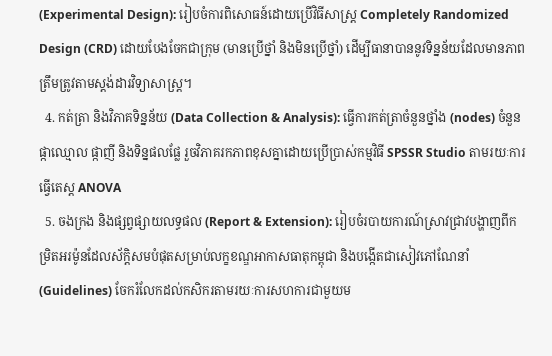(Experimental Design): រៀបចំការពិសោធន៍ដោយប្រើវិធីសាស្ត្រ Completely Randomized Design (CRD) ដោយបែងចែកជាក្រុម (មានប្រើថ្នាំ និងមិនប្រើថ្នាំ) ដើម្បីធានាបាននូវទិន្នន័យដែលមានភាពត្រឹមត្រូវតាមស្តង់ដារវិទ្យាសាស្ត្រ។
  4. កត់ត្រា និងវិភាគទិន្នន័យ (Data Collection & Analysis): ធ្វើការកត់ត្រាចំនួនថ្នាំង (nodes) ចំនួនផ្កាឈ្មោល ផ្កាញី និងទិន្នផលផ្លែ រួចវិភាគរកភាពខុសគ្នាដោយប្រើប្រាស់កម្មវិធី SPSSR Studio តាមរយៈការធ្វើតេស្ត ANOVA
  5. ចងក្រង និងផ្សព្វផ្សាយលទ្ធផល (Report & Extension): រៀបចំរបាយការណ៍ស្រាវជ្រាវបង្ហាញពីកម្រិតអរម៉ូនដែលស័ក្តិសមបំផុតសម្រាប់លក្ខខណ្ឌអាកាសធាតុកម្ពុជា និងបង្កើតជាសៀវភៅណែនាំ (Guidelines) ចែករំលែកដល់កសិករតាមរយៈការសហការជាមួយម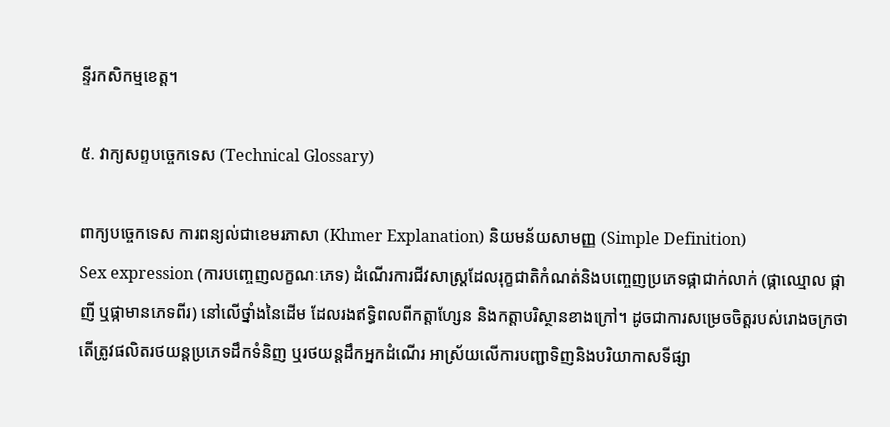ន្ទីរកសិកម្មខេត្ត។

៥. វាក្យសព្ទបច្ចេកទេស (Technical Glossary)

ពាក្យបច្ចេកទេស ការពន្យល់ជាខេមរភាសា (Khmer Explanation) និយមន័យសាមញ្ញ (Simple Definition)
Sex expression (ការបញ្ចេញលក្ខណៈភេទ) ដំណើរការជីវសាស្ត្រដែលរុក្ខជាតិកំណត់និងបញ្ចេញប្រភេទផ្កាជាក់លាក់ (ផ្កាឈ្មោល ផ្កាញី ឬផ្កាមានភេទពីរ) នៅលើថ្នាំងនៃដើម ដែលរងឥទ្ធិពលពីកត្តាហ្សែន និងកត្តាបរិស្ថានខាងក្រៅ។ ដូចជាការសម្រេចចិត្តរបស់រោងចក្រថាតើត្រូវផលិតរថយន្តប្រភេទដឹកទំនិញ ឬរថយន្តដឹកអ្នកដំណើរ អាស្រ័យលើការបញ្ជាទិញនិងបរិយាកាសទីផ្សា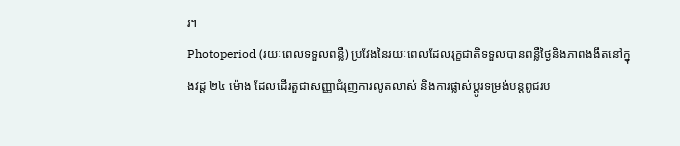រ។
Photoperiod (រយៈពេលទទួលពន្លឺ) ប្រវែងនៃរយៈពេលដែលរុក្ខជាតិទទួលបានពន្លឺថ្ងៃនិងភាពងងឹតនៅក្នុងវដ្ត ២៤ ម៉ោង ដែលដើរតួជាសញ្ញាជំរុញការលូតលាស់ និងការផ្លាស់ប្តូរទម្រង់បន្តពូជរប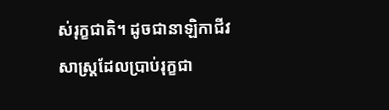ស់រុក្ខជាតិ។ ដូចជានាឡិកាជីវសាស្ត្រដែលប្រាប់រុក្ខជា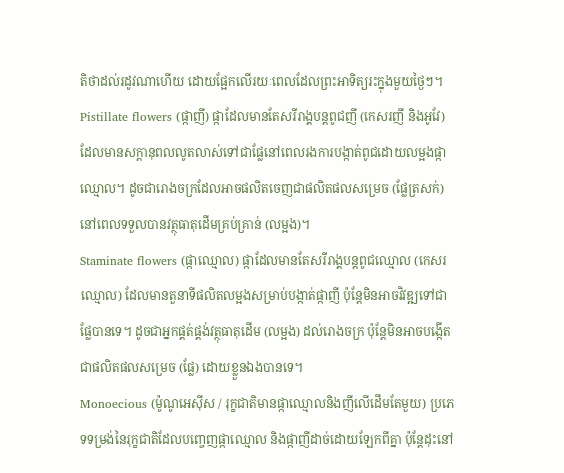តិថាដល់រដូវណាហើយ ដោយផ្អែកលើរយៈពេលដែលព្រះអាទិត្យរះក្នុងមួយថ្ងៃៗ។
Pistillate flowers (ផ្កាញី) ផ្កាដែលមានតែសរីរាង្គបន្តពូជញី (កេសរញី និងអូវែ) ដែលមានសក្តានុពលលូតលាស់ទៅជាផ្លែនៅពេលរងការបង្កាត់ពូជដោយលម្អងផ្កាឈ្មោល។ ដូចជារោងចក្រដែលអាចផលិតចេញជាផលិតផលសម្រេច (ផ្លែត្រសក់) នៅពេលទទួលបានវត្ថុធាតុដើមគ្រប់គ្រាន់ (លម្អង)។
Staminate flowers (ផ្កាឈ្មោល) ផ្កាដែលមានតែសរីរាង្គបន្តពូជឈ្មោល (កេសរឈ្មោល) ដែលមានតួនាទីផលិតលម្អងសម្រាប់បង្កាត់ផ្កាញី ប៉ុន្តែមិនអាចវិវឌ្ឍទៅជាផ្លែបានទេ។ ដូចជាអ្នកផ្គត់ផ្គង់វត្ថុធាតុដើម (លម្អង) ដល់រោងចក្រ ប៉ុន្តែមិនអាចបង្កើតជាផលិតផលសម្រេច (ផ្លែ) ដោយខ្លួនឯងបានទេ។
Monoecious (ម៉ូណូអេស៊ីស / រុក្ខជាតិមានផ្កាឈ្មោលនិងញីលើដើមតែមួយ) ប្រភេទទម្រង់នៃរុក្ខជាតិដែលបញ្ចេញផ្កាឈ្មោល និងផ្កាញីដាច់ដោយឡែកពីគ្នា ប៉ុន្តែដុះនៅ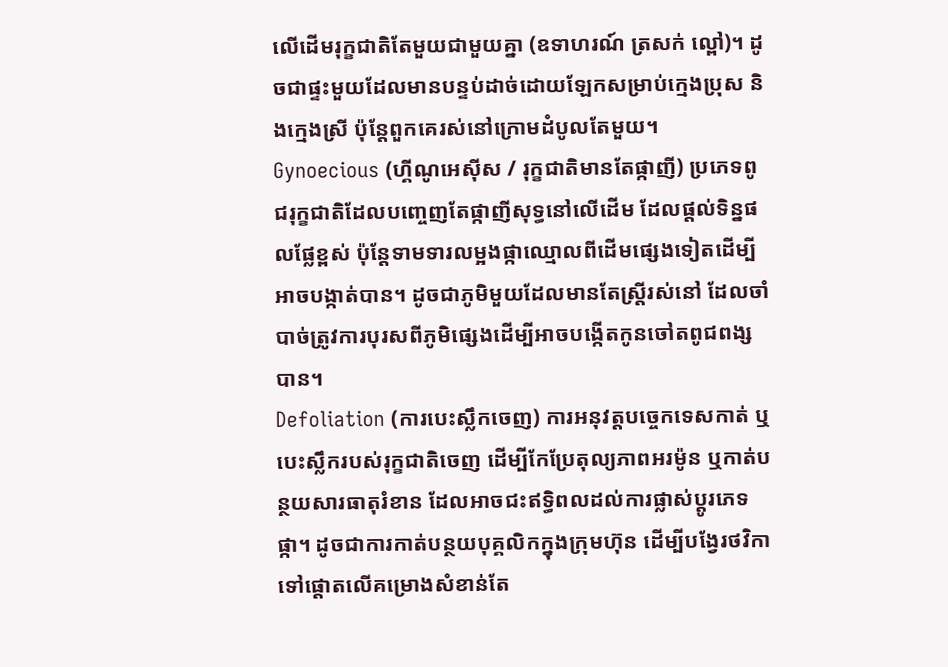លើដើមរុក្ខជាតិតែមួយជាមួយគ្នា (ឧទាហរណ៍ ត្រសក់ ល្ពៅ)។ ដូចជាផ្ទះមួយដែលមានបន្ទប់ដាច់ដោយឡែកសម្រាប់ក្មេងប្រុស និងក្មេងស្រី ប៉ុន្តែពួកគេរស់នៅក្រោមដំបូលតែមួយ។
Gynoecious (ហ្គីណូអេស៊ីស / រុក្ខជាតិមានតែផ្កាញី) ប្រភេទពូជរុក្ខជាតិដែលបញ្ចេញតែផ្កាញីសុទ្ធនៅលើដើម ដែលផ្តល់ទិន្នផលផ្លែខ្ពស់ ប៉ុន្តែទាមទារលម្អងផ្កាឈ្មោលពីដើមផ្សេងទៀតដើម្បីអាចបង្កាត់បាន។ ដូចជាភូមិមួយដែលមានតែស្ត្រីរស់នៅ ដែលចាំបាច់ត្រូវការបុរសពីភូមិផ្សេងដើម្បីអាចបង្កើតកូនចៅតពូជពង្សបាន។
Defoliation (ការបេះស្លឹកចេញ) ការអនុវត្តបច្ចេកទេសកាត់ ឬបេះស្លឹករបស់រុក្ខជាតិចេញ ដើម្បីកែប្រែតុល្យភាពអរម៉ូន ឬកាត់បន្ថយសារធាតុរំខាន ដែលអាចជះឥទ្ធិពលដល់ការផ្លាស់ប្តូរភេទផ្កា។ ដូចជាការកាត់បន្ថយបុគ្គលិកក្នុងក្រុមហ៊ុន ដើម្បីបង្វែរថវិកាទៅផ្តោតលើគម្រោងសំខាន់តែ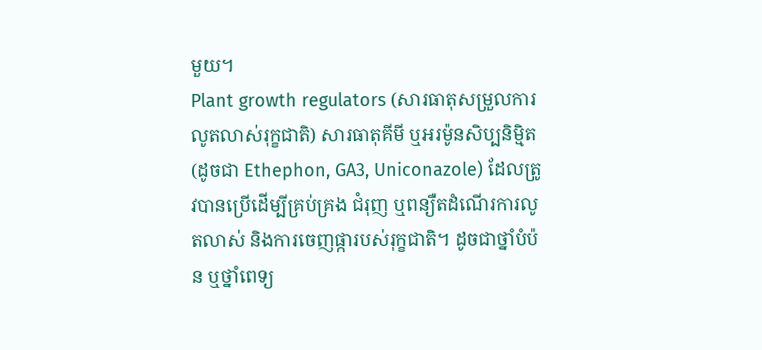មួយ។
Plant growth regulators (សារធាតុសម្រួលការលូតលាស់រុក្ខជាតិ) សារធាតុគីមី ឬអរម៉ូនសិប្បនិម្មិត (ដូចជា Ethephon, GA3, Uniconazole) ដែលត្រូវបានប្រើដើម្បីគ្រប់គ្រង ជំរុញ ឬពន្យឺតដំណើរការលូតលាស់ និងការចេញផ្ការបស់រុក្ខជាតិ។ ដូចជាថ្នាំបំប៉ន ឬថ្នាំពេទ្យ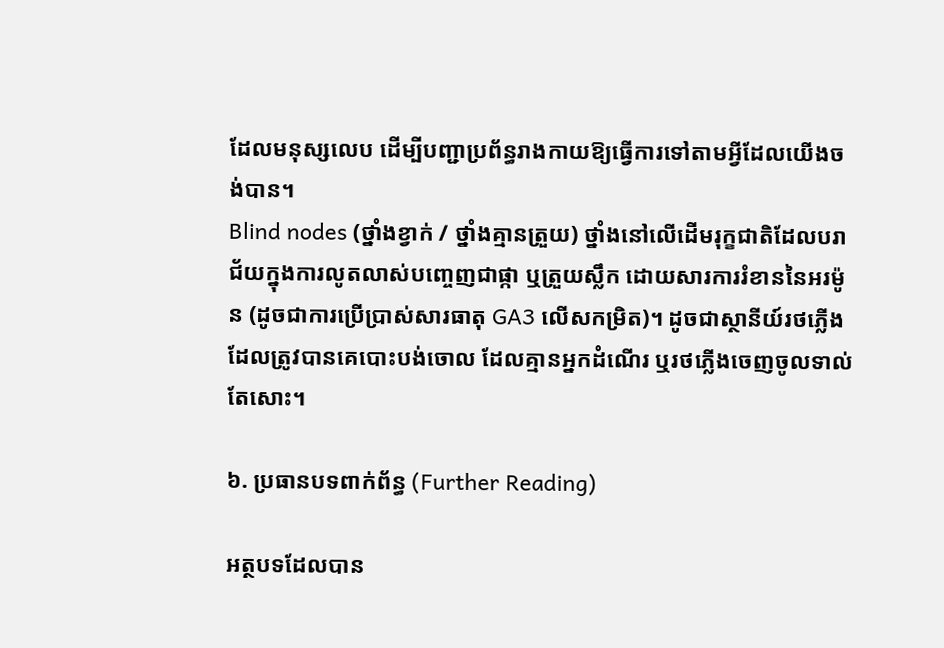ដែលមនុស្សលេប ដើម្បីបញ្ជាប្រព័ន្ធរាងកាយឱ្យធ្វើការទៅតាមអ្វីដែលយើងចង់បាន។
Blind nodes (ថ្នាំងខ្វាក់ / ថ្នាំងគ្មានត្រួយ) ថ្នាំងនៅលើដើមរុក្ខជាតិដែលបរាជ័យក្នុងការលូតលាស់បញ្ចេញជាផ្កា ឬត្រួយស្លឹក ដោយសារការរំខាននៃអរម៉ូន (ដូចជាការប្រើប្រាស់សារធាតុ GA3 លើសកម្រិត)។ ដូចជាស្ថានីយ៍រថភ្លើងដែលត្រូវបានគេបោះបង់ចោល ដែលគ្មានអ្នកដំណើរ ឬរថភ្លើងចេញចូលទាល់តែសោះ។

៦. ប្រធានបទពាក់ព័ន្ធ (Further Reading)

អត្ថបទដែលបាន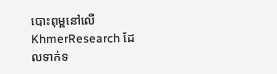បោះពុម្ពនៅលើ KhmerResearch ដែលទាក់ទ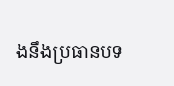ងនឹងប្រធានបទ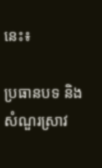នេះ៖

ប្រធានបទ និងសំណួរស្រាវ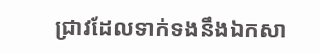ជ្រាវដែលទាក់ទងនឹងឯកសា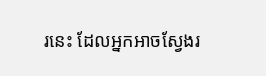រនេះ ដែលអ្នកអាចស្វែងរ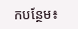កបន្ថែម៖